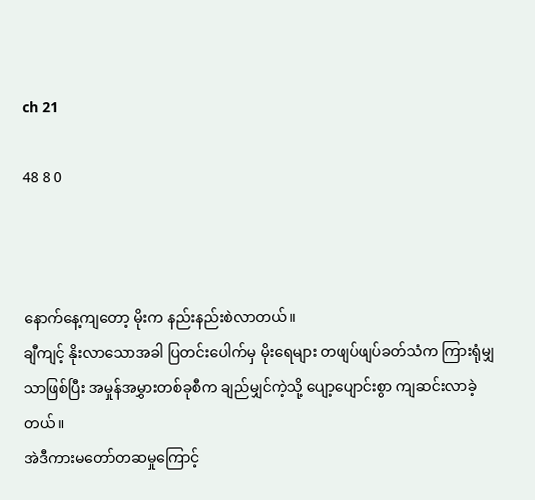ch 21

48 8 0



နောက်နေ့ကျတော့ မိုးက နည်းနည်းစဲလာတယ်။
ချီကျင့် နိုးလာသောအခါ ပြတင်းပေါက်မှ မိုးရေများ တဖျပ်ဖျပ်ခတ်သံက ကြားရုံမျှသာဖြစ်ပြီး အမှုန်အမွှားတစ်ခုစီက ချည်မျှင်ကဲ့သို့ ပျော့ပျောင်းစွာ ကျဆင်းလာခဲ့တယ်။
အဲဒီကားမတော်တဆမှုကြောင့်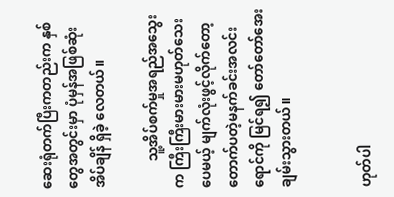ဆေးရုံတက်ပြီးကတည်းက နှစ်တွေအတွင်းမှာ ပုံမှန်အဖြစ်ဆုံးအိပ်ချိန် ရှိခဲ့ လေတယ်။

        သူ့အိပ်စက်မှုအရည်အသွေးက ကြီးကြီးမားမားမဟုတ်သေးပေမယ့် မျက်လုံးဖွင့်လိုက်တော့ တောက်ပတဲ့မနက်ခင်းအလင်းရောင်ကို မြင်ရ၍ တော်တော်အေးချမ်းသွားတယ်။


ဟုတ်ပါ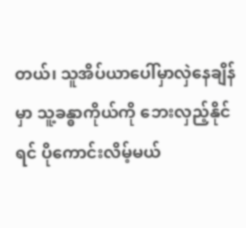တယ်၊ သူအိပ်ယာပေါ်မှာလှဲနေချိန်မှာ သူ့ခန္ဓာကိုယ်ကို ဘေးလှည့်နိုင်ရင် ပိုကောင်းလိမ့်မယ်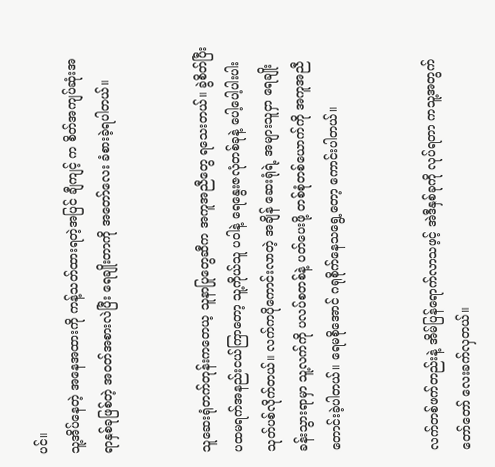ပင်။
သူ့အိပ်နေတဲ့ အနေအထားကို ကန့်သတ်ထားရတဲ့အပြင် ချီကျင့် က စိတ်အကျပ်ဆုံးအရာနှစ်ခုဖြစ်တဲ့ အဝတ်အစားလဲပြီး ရေချိုးတာကို အတော်လေး ခံစားခဲ့ရပါတယ်။


သူဆေးရုံတက်တုန်းကတေယ့ သူနာပြုတွေဆီက အကူအညီတွေ ရသေးတယ်။ ခွဲစိတ်ပြီး ပထမရက်အနည်းငယ်ကြာတော့ သူ့ကိုယ်သူ ပဝါနဲ့ ရေနွေးဇလုံတစ်ခုနဲ့ ပေါ့ပေါ့ပါးပါး သုတ်ပစ်လိုက်တယ်။ လက်ကပိုကောင်းလာတဲ့ အချိန် ဆေးရုံရဲ့ အများသူငှာ ရေချိုးခန်းသွားရာမှာ သူ့လက်ကို ပလပ်စတစ်နဲ့ ပတ်ပေးဖို့ တစ်စုံတစ်ယောက်ကို အကူအညီတောင်းခဲ့ပါတယ်။ ရေမစိုအောင် ဂရုစိုက်နေသရွေ့တော့ ကောင်းပါတယ်။


လက်တစ်ဖက်တည်းနဲ့ အိမ်ပြန်ရောက်လာသဖ့င့် အဲဒီနှစ်ခုကို လုပ်ရတာ ကသူ့အတွက် တော်တော် လေးခက်လှတယ်။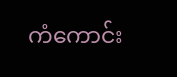ကံကောင်း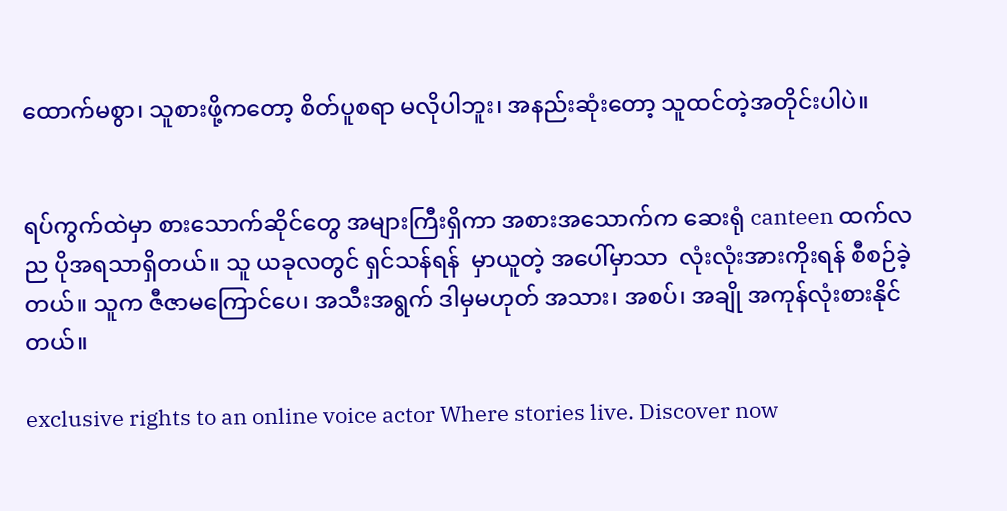ထောက်မစွာ၊ သူစားဖို့ကတော့ စိတ်ပူစရာ မလိုပါဘူး၊ အနည်းဆုံးတော့ သူထင်တဲ့အတိုင်းပါပဲ။


ရပ်ကွက်ထဲမှာ စားသောက်ဆိုင်တွေ အများကြီးရှိကာ အစားအသောက်က ဆေးရုံ canteen ထက်လည ပိုအရသာရှိတယ်။ သူ ယခုလတွင် ရှင်သန်ရန်  မှာယူတဲ့ အပေါ်မှာသာ  လုံးလုံးအားကိုးရန် စီစဉ်ခဲ့တယ်။ သူက ဇီဇာမကြောင်ပေ၊ အသီးအရွက် ဒါမှမဟုတ် အသား၊ အစပ်၊ အချို အကုန်လုံးစားနိုင်တယ်။

exclusive rights to an online voice actor Where stories live. Discover now